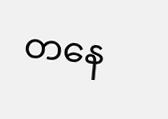တနေ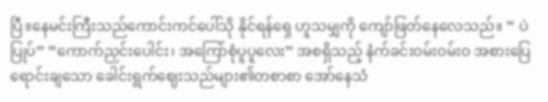ပြီ။နေမင်းကြီးသည်ကောင်းကင်ပေါ်သို နိုင်ရန်ရှေ ဟူသမျှကို ကျော်ဖြတ်နေလေသည်။ ” ပဲပြုပ်” “ကောက်ညှင်းပေါင်း၊ အကြော်စုံပူပူလေး” အစရှိသည့် နံက်ခင်းဝမ်းဝမ်းဝ အစားပြေ ရောင်းချသော ခေါင်းရွက်ဈေးသည်များ၏တစာစာ အော်နေသံ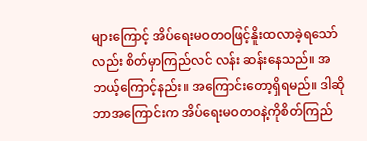များကြောင့် အိပ်ရေးမဝတဝဖြင့်နိူးထလာခဲ့ရသော်လည်း စိတ်မှာကြည်လင် လန်း ဆန်းနေသည်။ အဘယ့်ကြောင့်နည်း။ အကြောင်းတော့ရှိရမည်။ ဒါဆိုဘာအကြောင်းက အိပ်ရေးမဝတဝနဲ့ကိုစိတ်ကြည်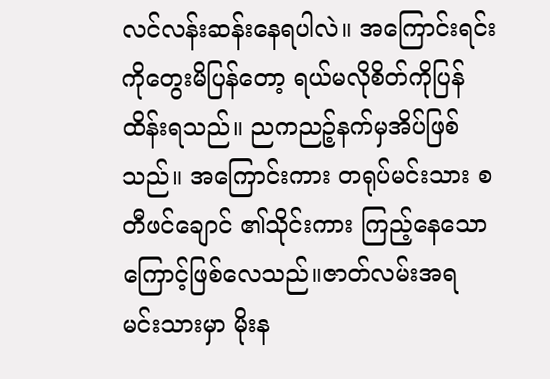လင်လန်းဆန်းနေရပါလဲ။ အကြောင်းရင်းကိုတွေးမိပြန်တော့ ရယ်မလိုစိတ်ကိုပြန်ထိန်းရသည်။ ညကညဉ့်နက်မှအိပ်ဖြစ်သည်။ အကြောင်းကား တရုပ်မင်းသား စတီဖင်ချောင် ၏သိုင်းကား ကြည့်နေသောကြောင့်ဖြစ်လေသည်။ဇာတ်လမ်းအရ မင်းသားမှာ မိုးန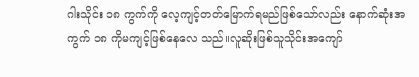ဂါးသိုင်း ၁၈ ကွက်ကို လေ့ကျင့်တတ်မြောက်ရမည်ဖြစ်သော်လည်း နောက်ဆုံးအကွက် ၁၈ ကိုမကျင့်ဖြစ်နေလေ သည်။လူဆိုးဖြစ်သူသိုင်းအကျော်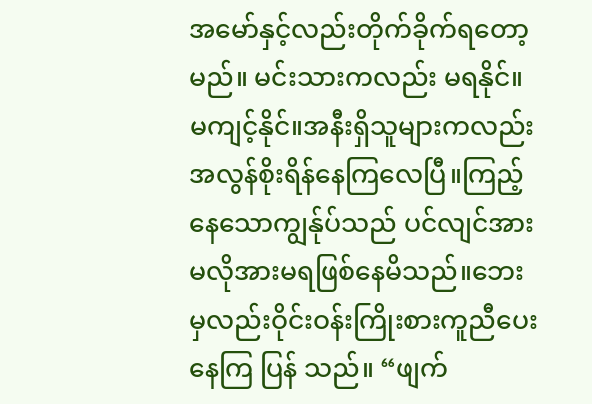အမော်နှင့်လည်းတိုက်ခိုက်ရတော့မည်။ မင်းသားကလည်း မရနိုင်။မကျင့်နိုင်။အနီးရှိသူများကလည်းအလွန်စိုးရိန်နေကြလေပြီ။ကြည့်နေသောကျွန်ုပ်သည် ပင်လျင်အားမလိုအားမရဖြစ်နေမိသည်။ဘေးမှလည်းဝိုင်းဝန်းကြိုးစားကူညီပေးနေကြ ပြန် သည်။ “ဖျက်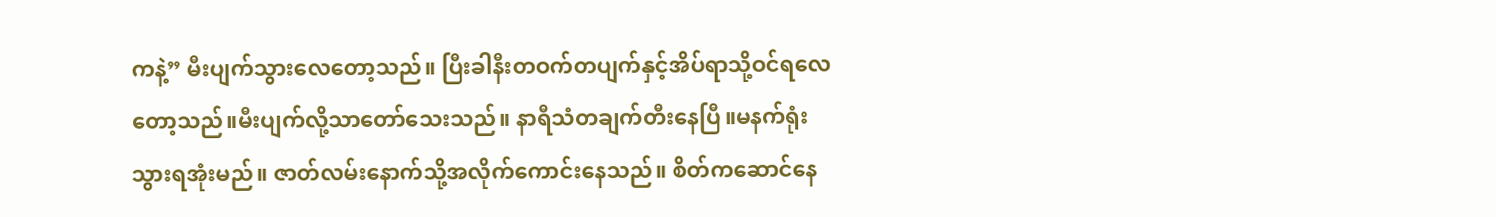ကနဲ့” မီးပျက်သွားလေတော့သည်။ ပြီးခါနီးတဝက်တပျက်နှင့်အိပ်ရာသို့ဝင်ရလေတော့သည်။မီးပျက်လို့သာတော်သေးသည်။ နာရီသံတချက်တီးနေပြီ။မနက်ရုံးသွားရအုံးမည်။ ဇာတ်လမ်းနောက်သို့အလိုက်ကောင်းနေသည်။ စိတ်ကဆောင်နေ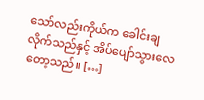သော်လည်းကိုယ်က ခေါင်းချလိုက်သည်နှင့် အိပ်ပျော်သွားလေတော့သည်။ […]